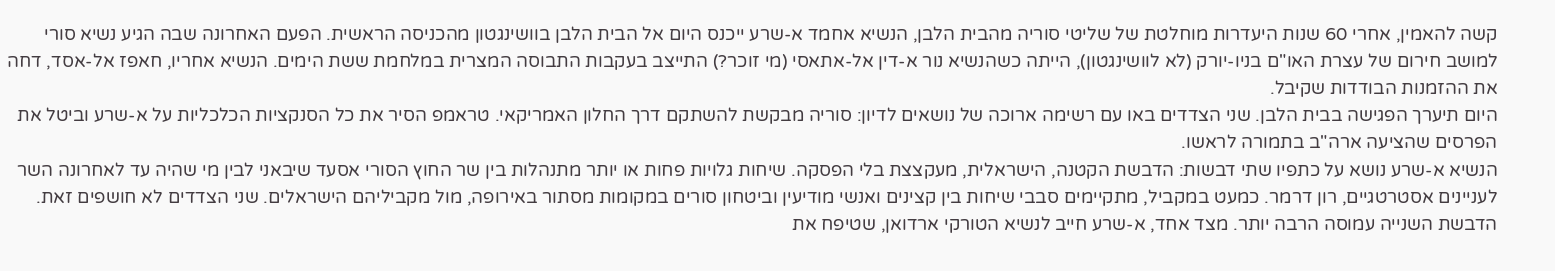קשה להאמין, אחרי 60 שנות היעדרות מוחלטת של שליטי סוריה מהבית הלבן, הנשיא אחמד א-שרע ייכנס היום אל הבית הלבן בוושינגטון מהכניסה הראשית. הפעם האחרונה שבה הגיע נשיא סורי למושב חירום של עצרת האו"ם בניו-יורק (לא לוושינגטון), הייתה כשהנשיא נור א-דין אל-אתאסי (מי זוכר?) התייצב בעקבות התבוסה המצרית במלחמת ששת הימים. הנשיא אחריו, חאפז אל-אסד, דחה את ההזמנות הבודדות שקיבל.
היום תיערך הפגישה בבית הלבן. שני הצדדים באו עם רשימה ארוכה של נושאים לדיון: סוריה מבקשת להשתקם דרך החלון האמריקאי. טראמפ הסיר את כל הסנקציות הכלכליות על א-שרע וביטל את הפרסים שהציעה ארה"ב בתמורה לראשו.
הנשיא א-שרע נושא על כתפיו שתי דבשות: הדבשת הקטנה, הישראלית, מעקצצת בלי הפסקה. שיחות גלויות פחות או יותר מתנהלות בין שר החוץ הסורי אסעד שיבאני לבין מי שהיה עד לאחרונה השר לעניינים אסטרטגיים, רון דרמר. כמעט במקביל, מתקיימים סבבי שיחות בין קצינים ואנשי מודיעין וביטחון סורים במקומות מסתור באירופה, מול מקביליהם הישראלים. שני הצדדים לא חושפים זאת.
הדבשת השנייה עמוסה הרבה יותר. מצד אחד, א-שרע חייב לנשיא הטורקי ארדואן, שטיפח את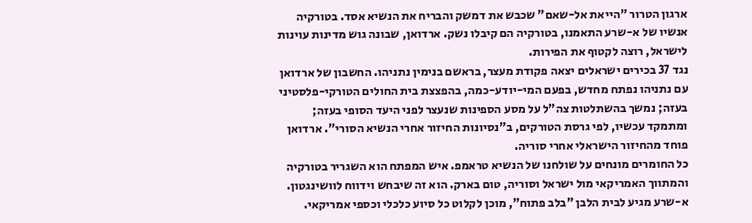ארגון הטרור "הייאת אל-שאם" שכבש את דמשק והבריח את הנשיא אסד. בטורקיה אנשיו של א-שרע התאמנו, בטורקיה הם קיבלו נשק. ארדואן, שבונה גוש מדינות עוינות לישראל, רוצה לקטוף את הפירות.
נגד 37 בכירים ישראלים יצאה פקודת מעצר, בראשם בנימין נתניהו. החשבון של ארדואן עם נתניהו נפתח מחדש, בפעם המי-יודע-כמה, בהפצצת בית החולים הטורקי-פלסטיני בעזה; נמשך בהשתלטות צה"ל על מסע הספינות שנעצר לפני היעד הסופי בעזה; ומתמקד עכשיו, לפי גרסת הטורקים, ב"נסיונות החיזור אחרי הנשיא הסורי". ארדואן פוחד מהחיזור הישראלי אחרי סוריה.
כל החומרים מונחים על שולחנו של הנשיא טראמפ. איש המפתח הוא השגריר בטורקיה והמתווך האמריקאי מול ישראל וסוריה, טום בארק. הוא זה שיבחש וידווח לוושינגטון.
א-שרע מגיע לבית הלבן "בלב פתוח", מוכן לקלוט כל סיוע כלכלי וכספי אמריקאי.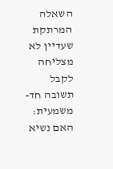השאלה המרתקת שעדיין לא מצליחה לקבל תשובה חד-משמעית: האם נשיא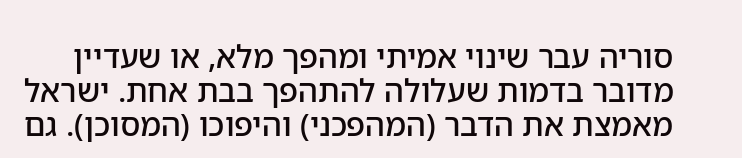סוריה עבר שינוי אמיתי ומהפך מלא, או שעדיין מדובר בדמות שעלולה להתהפך בבת אחת. ישראל מאמצת את הדבר (המהפכני) והיפוכו (המסוכן). גם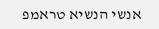אנשי הנשיא טראמפ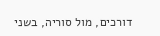דורכים, מול סוריה, בשני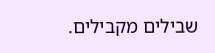שבילים מקבילים.